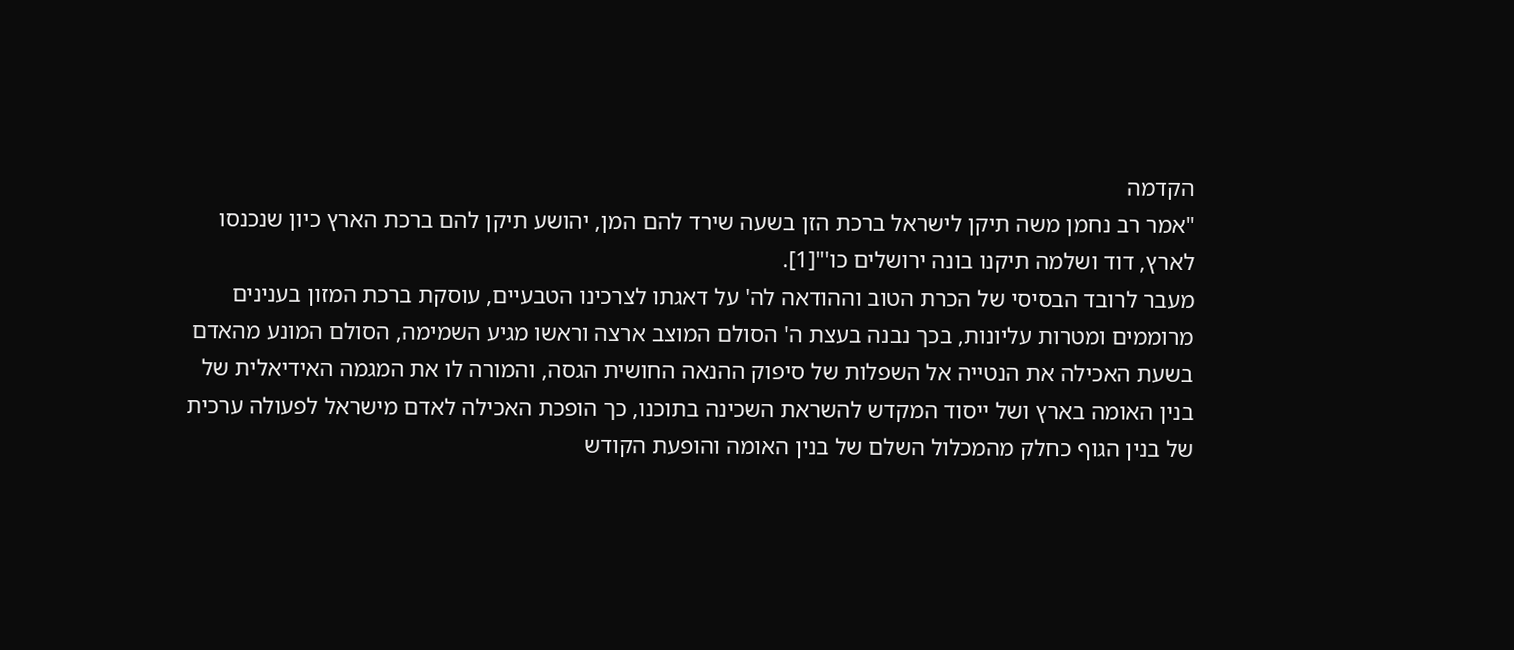הקדמה
"אמר רב נחמן משה תיקן לישראל ברכת הזן בשעה שירד להם המן, יהושע תיקן להם ברכת הארץ כיון שנכנסו לארץ, דוד ושלמה תיקנו בונה ירושלים כו'"[1].
מעבר לרובד הבסיסי של הכרת הטוב וההודאה לה' על דאגתו לצרכינו הטבעיים, עוסקת ברכת המזון בענינים מרוממים ומטרות עליונות, בכך נבנה בעצת ה' הסולם המוצב ארצה וראשו מגיע השמימה, הסולם המונע מהאדם בשעת האכילה את הנטייה אל השפלות של סיפוק ההנאה החושית הגסה, והמורה לו את המגמה האידיאלית של בנין האומה בארץ ושל ייסוד המקדש להשראת השכינה בתוכנו, כך הופכת האכילה לאדם מישראל לפעולה ערכית של בנין הגוף כחלק מהמכלול השלם של בנין האומה והופעת הקודש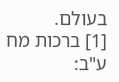בעולם.
[1] ברכות מח ע"ב: